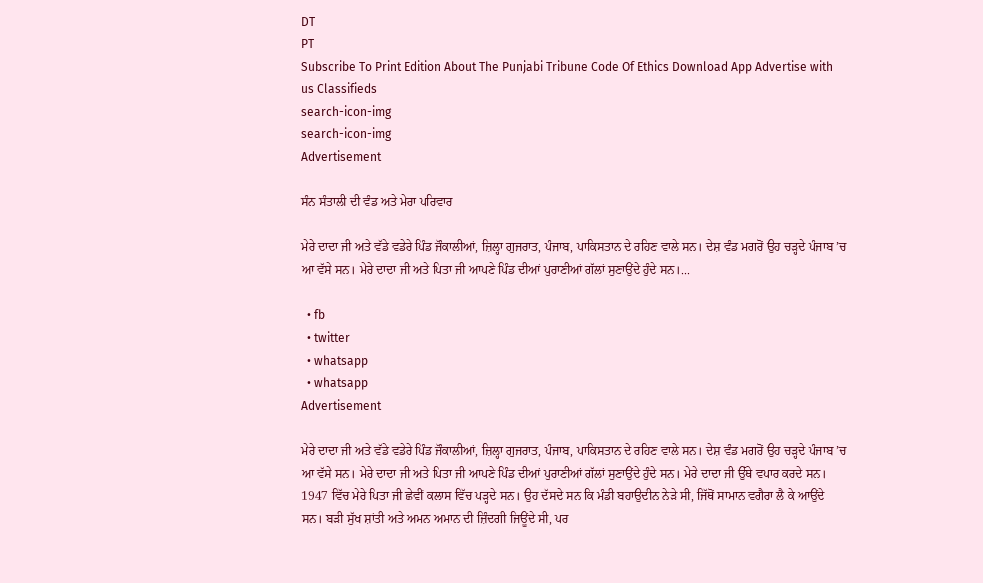DT
PT
Subscribe To Print Edition About The Punjabi Tribune Code Of Ethics Download App Advertise with us Classifieds
search-icon-img
search-icon-img
Advertisement

ਸੰਨ ਸੰਤਾਲੀ ਦੀ ਵੰਡ ਅਤੇ ਮੇਰਾ ਪਰਿਵਾਰ

ਮੇਰੇ ਦਾਦਾ ਜੀ ਅਤੇ ਵੱਡੇ ਵਡੇਰੇ ਪਿੰਡ ਜੌਕਾਲੀਆਂ, ਜ਼ਿਲ੍ਹਾ ਗੁਜਰਾਤ, ਪੰਜਾਬ, ਪਾਕਿਸਤਾਨ ਦੇ ਰਹਿਣ ਵਾਲੇ ਸਨ। ਦੇਸ਼ ਵੰਡ ਮਗਰੋਂ ਉਹ ਚੜ੍ਹਦੇ ਪੰਜਾਬ ’ਚ ਆ ਵੱਸੇ ਸਨ। ਮੇਰੇ ਦਾਦਾ ਜੀ ਅਤੇ ਪਿਤਾ ਜੀ ਆਪਣੇ ਪਿੰਡ ਦੀਆਂ ਪੁਰਾਣੀਆਂ ਗੱਲਾਂ ਸੁਣਾਉਂਦੇ ਹੁੰਦੇ ਸਨ।...

  • fb
  • twitter
  • whatsapp
  • whatsapp
Advertisement

ਮੇਰੇ ਦਾਦਾ ਜੀ ਅਤੇ ਵੱਡੇ ਵਡੇਰੇ ਪਿੰਡ ਜੌਕਾਲੀਆਂ, ਜ਼ਿਲ੍ਹਾ ਗੁਜਰਾਤ, ਪੰਜਾਬ, ਪਾਕਿਸਤਾਨ ਦੇ ਰਹਿਣ ਵਾਲੇ ਸਨ। ਦੇਸ਼ ਵੰਡ ਮਗਰੋਂ ਉਹ ਚੜ੍ਹਦੇ ਪੰਜਾਬ ’ਚ ਆ ਵੱਸੇ ਸਨ। ਮੇਰੇ ਦਾਦਾ ਜੀ ਅਤੇ ਪਿਤਾ ਜੀ ਆਪਣੇ ਪਿੰਡ ਦੀਆਂ ਪੁਰਾਣੀਆਂ ਗੱਲਾਂ ਸੁਣਾਉਂਦੇ ਹੁੰਦੇ ਸਨ। ਮੇਰੇ ਦਾਦਾ ਜੀ ਉੱਥੇ ਵਪਾਰ ਕਰਦੇ ਸਨ। 1947 ਵਿੱਚ ਮੇਰੇ ਪਿਤਾ ਜੀ ਛੇਵੀਂ ਕਲਾਸ ਵਿੱਚ ਪੜ੍ਹਦੇ ਸਨ। ਉਹ ਦੱਸਦੇ ਸਨ ਕਿ ਮੰਡੀ ਬਹਾਉਦੀਨ ਨੇੜੇ ਸੀ, ਜਿੱਥੋਂ ਸਾਮਾਨ ਵਗੈਰਾ ਲੈ ਕੇ ਆਉਂਦੇ ਸਨ। ਬੜੀ ਸੁੱਖ ਸ਼ਾਂਤੀ ਅਤੇ ਅਮਨ ਅਮਾਨ ਦੀ ਜ਼ਿੰਦਗੀ ਜਿਊਂਦੇ ਸੀ, ਪਰ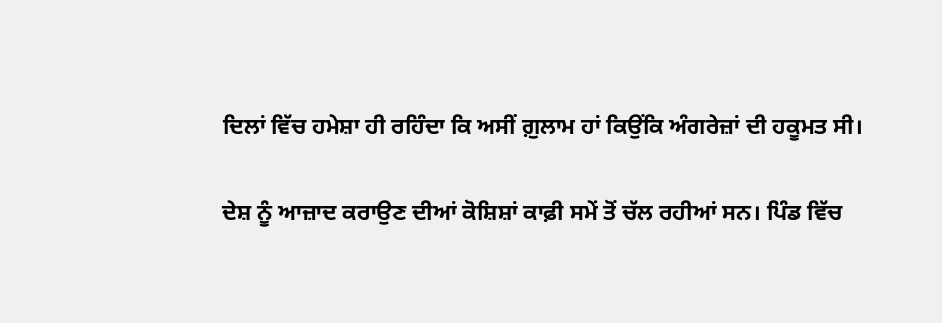ਦਿਲਾਂ ਵਿੱਚ ਹਮੇਸ਼ਾ ਹੀ ਰਹਿੰਦਾ ਕਿ ਅਸੀਂ ਗ਼ੁਲਾਮ ਹਾਂ ਕਿਉਂਕਿ ਅੰਗਰੇਜ਼ਾਂ ਦੀ ਹਕੂਮਤ ਸੀ।

ਦੇਸ਼ ਨੂੰ ਆਜ਼ਾਦ ਕਰਾਉਣ ਦੀਆਂ ਕੋਸ਼ਿਸ਼ਾਂ ਕਾਫ਼ੀ ਸਮੇਂ ਤੋਂ ਚੱਲ ਰਹੀਆਂ ਸਨ। ਪਿੰਡ ਵਿੱਚ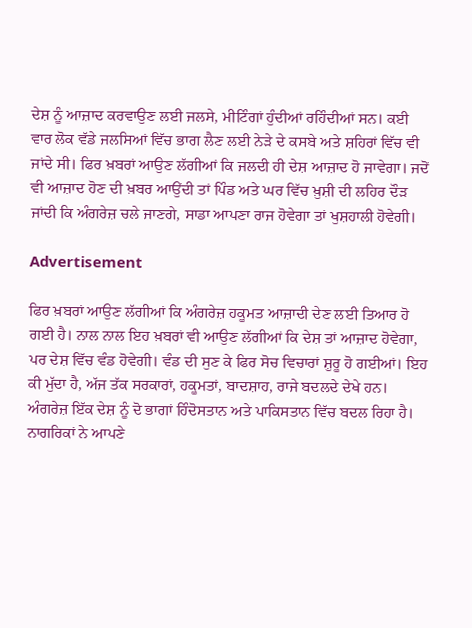ਦੇਸ਼ ਨੂੰ ਆਜ਼ਾਦ ਕਰਵਾਉਣ ਲਈ ਜਲਸੇ, ਮੀਟਿੰਗਾਂ ਹੁੰਦੀਆਂ ਰਹਿੰਦੀਆਂ ਸਨ। ਕਈ ਵਾਰ ਲੋਕ ਵੱਡੇ ਜਲਸਿਆਂ ਵਿੱਚ ਭਾਗ ਲੈਣ ਲਈ ਨੇੜੇ ਦੇ ਕਸਬੇ ਅਤੇ ਸ਼ਹਿਰਾਂ ਵਿੱਚ ਵੀ ਜਾਂਦੇ ਸੀ। ਫਿਰ ਖ਼ਬਰਾਂ ਆਉਣ ਲੱਗੀਆਂ ਕਿ ਜਲਦੀ ਹੀ ਦੇਸ਼ ਆਜ਼ਾਦ ਹੋ ਜਾਵੇਗਾ। ਜਦੋਂ ਵੀ ਆਜ਼ਾਦ ਹੋਣ ਦੀ ਖ਼ਬਰ ਆਉਂਦੀ ਤਾਂ ਪਿੰਡ ਅਤੇ ਘਰ ਵਿੱਚ ਖ਼ੁਸ਼ੀ ਦੀ ਲਹਿਰ ਦੌੜ ਜਾਂਦੀ ਕਿ ਅੰਗਰੇਜ਼ ਚਲੇ ਜਾਣਗੇ, ਸਾਡਾ ਆਪਣਾ ਰਾਜ ਹੋਵੇਗਾ ਤਾਂ ਖੁਸ਼ਹਾਲੀ ਹੋਵੇਗੀ।

Advertisement

ਫਿਰ ਖ਼ਬਰਾਂ ਆਉਣ ਲੱਗੀਆਂ ਕਿ ਅੰਗਰੇਜ਼ ਹਕੂਮਤ ਆਜ਼ਾਦੀ ਦੇਣ ਲਈ ਤਿਆਰ ਹੋ ਗਈ ਹੈ। ਨਾਲ ਨਾਲ ਇਹ ਖ਼ਬਰਾਂ ਵੀ ਆਉਣ ਲੱਗੀਆਂ ਕਿ ਦੇਸ਼ ਤਾਂ ਆਜ਼ਾਦ ਹੋਵੇਗਾ, ਪਰ ਦੇਸ਼ ਵਿੱਚ ਵੰਡ ਹੋਵੇਗੀ। ਵੰਡ ਦੀ ਸੁਣ ਕੇ ਫਿਰ ਸੋਚ ਵਿਚਾਰਾਂ ਸ਼ੁਰੂ ਹੋ ਗਈਆਂ। ਇਹ ਕੀ ਮੁੱਦਾ ਹੈ, ਅੱਜ ਤੱਕ ਸਰਕਾਰਾਂ, ਹਕੂਮਤਾਂ, ਬਾਦਸ਼ਾਹ, ਰਾਜੇ ਬਦਲਦੇ ਦੇਖੇ ਹਨ। ਅੰਗਰੇਜ਼ ਇੱਕ ਦੇਸ਼ ਨੂੰ ਦੋ ਭਾਗਾਂ ਹਿੰਦੋਸਤਾਨ ਅਤੇ ਪਾਕਿਸਤਾਨ ਵਿੱਚ ਬਦਲ ਰਿਹਾ ਹੈ। ਨਾਗਰਿਕਾਂ ਨੇ ਆਪਣੇ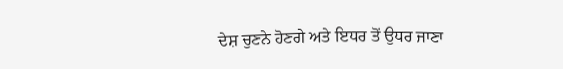ਦੇਸ਼ ਚੁਣਨੇ ਹੋਣਗੇ ਅਤੇ ਇਧਰ ਤੋਂ ਉਧਰ ਜਾਣਾ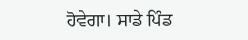ਹੋਵੇਗਾ। ਸਾਡੇ ਪਿੰਡ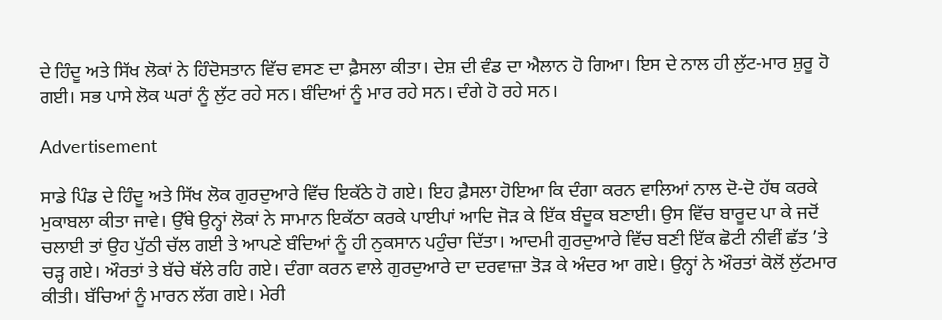ਦੇ ਹਿੰਦੂ ਅਤੇ ਸਿੱਖ ਲੋਕਾਂ ਨੇ ਹਿੰਦੋਸਤਾਨ ਵਿੱਚ ਵਸਣ ਦਾ ਫ਼ੈਸਲਾ ਕੀਤਾ। ਦੇਸ਼ ਦੀ ਵੰਡ ਦਾ ਐਲਾਨ ਹੋ ਗਿਆ। ਇਸ ਦੇ ਨਾਲ ਹੀ ਲੁੱਟ-ਮਾਰ ਸ਼ੁਰੂ ਹੋ ਗਈ। ਸਭ ਪਾਸੇ ਲੋਕ ਘਰਾਂ ਨੂੰ ਲੁੱਟ ਰਹੇ ਸਨ। ਬੰਦਿਆਂ ਨੂੰ ਮਾਰ ਰਹੇ ਸਨ। ਦੰਗੇ ਹੋ ਰਹੇ ਸਨ।

Advertisement

ਸਾਡੇ ਪਿੰਡ ਦੇ ਹਿੰਦੂ ਅਤੇ ਸਿੱਖ ਲੋਕ ਗੁਰਦੁਆਰੇ ਵਿੱਚ ਇਕੱਠੇ ਹੋ ਗਏ। ਇਹ ਫ਼ੈਸਲਾ ਹੋਇਆ ਕਿ ਦੰਗਾ ਕਰਨ ਵਾਲਿਆਂ ਨਾਲ ਦੋ-ਦੋ ਹੱਥ ਕਰਕੇ ਮੁਕਾਬਲਾ ਕੀਤਾ ਜਾਵੇ। ਉੱਥੇ ਉਨ੍ਹਾਂ ਲੋਕਾਂ ਨੇ ਸਾਮਾਨ ਇਕੱਠਾ ਕਰਕੇ ਪਾਈਪਾਂ ਆਦਿ ਜੋੜ ਕੇ ਇੱਕ ਬੰਦੂਕ ਬਣਾਈ। ਉਸ ਵਿੱਚ ਬਾਰੂਦ ਪਾ ਕੇ ਜਦੋਂ ਚਲਾਈ ਤਾਂ ਉਹ ਪੁੱਠੀ ਚੱਲ ਗਈ ਤੇ ਆਪਣੇ ਬੰਦਿਆਂ ਨੂੰ ਹੀ ਨੁਕਸਾਨ ਪਹੁੰਚਾ ਦਿੱਤਾ। ਆਦਮੀ ਗੁਰਦੁਆਰੇ ਵਿੱਚ ਬਣੀ ਇੱਕ ਛੋਟੀ ਨੀਵੀਂ ਛੱਤ ’ਤੇ ਚੜ੍ਹ ਗਏ। ਔਰਤਾਂ ਤੇ ਬੱਚੇ ਥੱਲੇ ਰਹਿ ਗਏ। ਦੰਗਾ ਕਰਨ ਵਾਲੇ ਗੁਰਦੁਆਰੇ ਦਾ ਦਰਵਾਜ਼ਾ ਤੋੜ ਕੇ ਅੰਦਰ ਆ ਗਏ। ਉਨ੍ਹਾਂ ਨੇ ਔਰਤਾਂ ਕੋਲੋਂ ਲੁੱਟਮਾਰ ਕੀਤੀ। ਬੱਚਿਆਂ ਨੂੰ ਮਾਰਨ ਲੱਗ ਗਏ। ਮੇਰੀ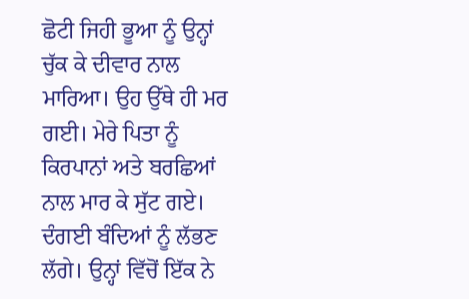ਛੋਟੀ ਜਿਹੀ ਭੂਆ ਨੂੰ ਉਨ੍ਹਾਂ ਚੁੱਕ ਕੇ ਦੀਵਾਰ ਨਾਲ ਮਾਰਿਆ। ਉਹ ਉੱਥੇ ਹੀ ਮਰ ਗਈ। ਮੇਰੇ ਪਿਤਾ ਨੂੰ ਕਿਰਪਾਨਾਂ ਅਤੇ ਬਰਛਿਆਂ ਨਾਲ ਮਾਰ ਕੇ ਸੁੱਟ ਗਏ। ਦੰਗਈ ਬੰਦਿਆਂ ਨੂੰ ਲੱਭਣ ਲੱਗੇ। ਉਨ੍ਹਾਂ ਵਿੱਚੋਂ ਇੱਕ ਨੇ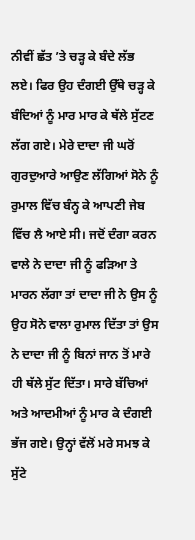ਨੀਵੀਂ ਛੱਤ ’ਤੇ ਚੜ੍ਹ ਕੇ ਬੰਦੇ ਲੱਭ ਲਏ। ਫਿਰ ਉਹ ਦੰਗਈ ਉੱਥੇ ਚੜ੍ਹ ਕੇ ਬੰਦਿਆਂ ਨੂੰ ਮਾਰ ਮਾਰ ਕੇ ਥੱਲੇ ਸੁੱਟਣ ਲੱਗ ਗਏ। ਮੇਰੇ ਦਾਦਾ ਜੀ ਘਰੋਂ ਗੁਰਦੁਆਰੇ ਆਉਣ ਲੱਗਿਆਂ ਸੋਨੇ ਨੂੰ ਰੁਮਾਲ ਵਿੱਚ ਬੰਨ੍ਹ ਕੇ ਆਪਣੀ ਜੇਬ ਵਿੱਚ ਲੈ ਆਏ ਸੀ। ਜਦੋਂ ਦੰਗਾ ਕਰਨ ਵਾਲੇ ਨੇ ਦਾਦਾ ਜੀ ਨੂੰ ਫੜਿਆ ਤੇ ਮਾਰਨ ਲੱਗਾ ਤਾਂ ਦਾਦਾ ਜੀ ਨੇ ਉਸ ਨੂੰ ਉਹ ਸੋਨੇ ਵਾਲਾ ਰੁਮਾਲ ਦਿੱਤਾ ਤਾਂ ਉਸ ਨੇ ਦਾਦਾ ਜੀ ਨੂੰ ਬਿਨਾਂ ਜਾਨ ਤੋਂ ਮਾਰੇ ਹੀ ਥੱਲੇ ਸੁੱਟ ਦਿੱਤਾ। ਸਾਰੇ ਬੱਚਿਆਂ ਅਤੇ ਆਦਮੀਆਂ ਨੂੰ ਮਾਰ ਕੇ ਦੰਗਈ ਭੱਜ ਗਏ। ਉਨ੍ਹਾਂ ਵੱਲੋਂ ਮਰੇ ਸਮਝ ਕੇ ਸੁੱਟੇ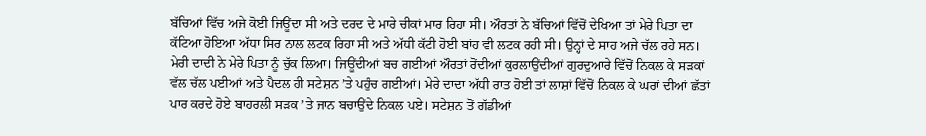ਬੱਚਿਆਂ ਵਿੱਚ ਅਜੇ ਕੋਈ ਜਿਊਂਦਾ ਸੀ ਅਤੇ ਦਰਦ ਦੇ ਮਾਰੇ ਚੀਕਾਂ ਮਾਰ ਰਿਹਾ ਸੀ। ਔਰਤਾਂ ਨੇ ਬੱਚਿਆਂ ਵਿੱਚੋਂ ਦੇਖਿਆ ਤਾਂ ਮੇਰੇ ਪਿਤਾ ਦਾ ਕੱਟਿਆ ਹੋਇਆ ਅੱਧਾ ਸਿਰ ਨਾਲ ਲਟਕ ਰਿਹਾ ਸੀ ਅਤੇ ਅੱਧੀ ਕੱਟੀ ਹੋਈ ਬਾਂਹ ਵੀ ਲਟਕ ਰਹੀ ਸੀ। ਉਨ੍ਹਾਂ ਦੇ ਸਾਹ ਅਜੇ ਚੱਲ ਰਹੇ ਸਨ। ਮੇਰੀ ਦਾਦੀ ਨੇ ਮੇਰੇ ਪਿਤਾ ਨੂੰ ਚੁੱਕ ਲਿਆ। ਜਿਊਂਦੀਆਂ ਬਚ ਗਈਆਂ ਔਰਤਾਂ ਰੋਂਦੀਆਂ ਕੁਰਲਾਉਂਦੀਆਂ ਗੁਰਦੁਆਰੇ ਵਿੱਚੋਂ ਨਿਕਲ ਕੇ ਸੜਕਾਂ ਵੱਲ ਚੱਲ ਪਈਆਂ ਅਤੇ ਪੈਦਲ ਹੀ ਸਟੇਸ਼ਨ ’ਤੇ ਪਹੁੰਚ ਗਈਆਂ। ਮੇਰੇ ਦਾਦਾ ਅੱਧੀ ਰਾਤ ਹੋਈ ਤਾਂ ਲਾਸ਼ਾਂ ਵਿੱਚੋਂ ਨਿਕਲ ਕੇ ਘਰਾਂ ਦੀਆਂ ਛੱਤਾਂ ਪਾਰ ਕਰਦੇ ਹੋਏ ਬਾਹਰਲੀ ਸੜਕ ’ਤੇ ਜਾਨ ਬਚਾਉਂਦੇ ਨਿਕਲ ਪਏ। ਸਟੇਸ਼ਨ ਤੋਂ ਗੱਡੀਆਂ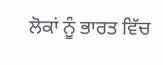ਲੋਕਾਂ ਨੂੰ ਭਾਰਤ ਵਿੱਚ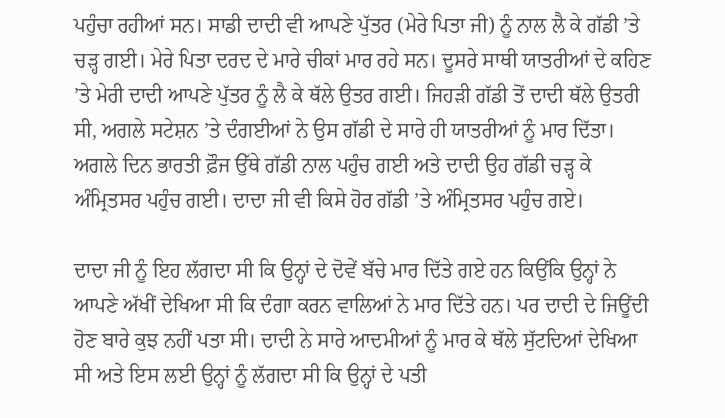ਪਹੁੰਚਾ ਰਹੀਆਂ ਸਨ। ਸਾਡੀ ਦਾਦੀ ਵੀ ਆਪਣੇ ਪੁੱਤਰ (ਮੇਰੇ ਪਿਤਾ ਜੀ) ਨੂੰ ਨਾਲ ਲੈ ਕੇ ਗੱਡੀ ’ਤੇ ਚੜ੍ਹ ਗਈ। ਮੇਰੇ ਪਿਤਾ ਦਰਦ ਦੇ ਮਾਰੇ ਚੀਕਾਂ ਮਾਰ ਰਹੇ ਸਨ। ਦੂਸਰੇ ਸਾਥੀ ਯਾਤਰੀਆਂ ਦੇ ਕਹਿਣ ’ਤੇ ਮੇਰੀ ਦਾਦੀ ਆਪਣੇ ਪੁੱਤਰ ਨੂੰ ਲੈ ਕੇ ਥੱਲੇ ਉਤਰ ਗਈ। ਜਿਹੜੀ ਗੱਡੀ ਤੋਂ ਦਾਦੀ ਥੱਲੇ ਉਤਰੀ ਸੀ, ਅਗਲੇ ਸਟੇਸ਼ਨ ’ਤੇ ਦੰਗਈਆਂ ਨੇ ਉਸ ਗੱਡੀ ਦੇ ਸਾਰੇ ਹੀ ਯਾਤਰੀਆਂ ਨੂੰ ਮਾਰ ਦਿੱਤਾ। ਅਗਲੇ ਦਿਨ ਭਾਰਤੀ ਫ਼ੌਜ ਉੱਥੇ ਗੱਡੀ ਨਾਲ ਪਹੁੰਚ ਗਈ ਅਤੇ ਦਾਦੀ ਉਹ ਗੱਡੀ ਚੜ੍ਹ ਕੇ ਅੰਮ੍ਰਿਤਸਰ ਪਹੁੰਚ ਗਈ। ਦਾਦਾ ਜੀ ਵੀ ਕਿਸੇ ਹੋਰ ਗੱਡੀ ’ਤੇ ਅੰਮ੍ਰਿਤਸਰ ਪਹੁੰਚ ਗਏ।

ਦਾਦਾ ਜੀ ਨੂੰ ਇਹ ਲੱਗਦਾ ਸੀ ਕਿ ਉਨ੍ਹਾਂ ਦੇ ਦੋਵੇਂ ਬੱਚੇ ਮਾਰ ਦਿੱਤੇ ਗਏ ਹਨ ਕਿਉਂਕਿ ਉਨ੍ਹਾਂ ਨੇ ਆਪਣੇ ਅੱਖੀਂ ਦੇਖਿਆ ਸੀ ਕਿ ਦੰਗਾ ਕਰਨ ਵਾਲਿਆਂ ਨੇ ਮਾਰ ਦਿੱਤੇ ਹਨ। ਪਰ ਦਾਦੀ ਦੇ ਜਿਊਂਦੀ ਹੋਣ ਬਾਰੇ ਕੁਝ ਨਹੀਂ ਪਤਾ ਸੀ। ਦਾਦੀ ਨੇ ਸਾਰੇ ਆਦਮੀਆਂ ਨੂੰ ਮਾਰ ਕੇ ਥੱਲੇ ਸੁੱਟਦਿਆਂ ਦੇਖਿਆ ਸੀ ਅਤੇ ਇਸ ਲਈ ਉਨ੍ਹਾਂ ਨੂੰ ਲੱਗਦਾ ਸੀ ਕਿ ਉਨ੍ਹਾਂ ਦੇ ਪਤੀ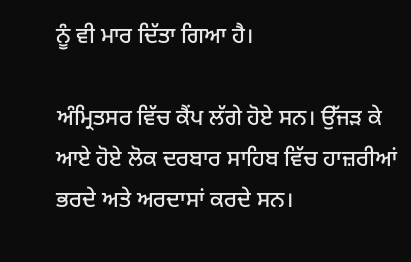ਨੂੰ ਵੀ ਮਾਰ ਦਿੱਤਾ ਗਿਆ ਹੈ।

ਅੰਮ੍ਰਿਤਸਰ ਵਿੱਚ ਕੈਂਪ ਲੱਗੇ ਹੋਏ ਸਨ। ਉੱਜੜ ਕੇ ਆਏ ਹੋਏ ਲੋਕ ਦਰਬਾਰ ਸਾਹਿਬ ਵਿੱਚ ਹਾਜ਼ਰੀਆਂ ਭਰਦੇ ਅਤੇ ਅਰਦਾਸਾਂ ਕਰਦੇ ਸਨ।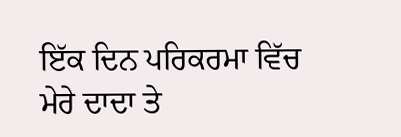ਇੱਕ ਦਿਨ ਪਰਿਕਰਮਾ ਵਿੱਚ ਮੇਰੇ ਦਾਦਾ ਤੇ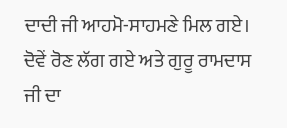ਦਾਦੀ ਜੀ ਆਹਮੋ-ਸਾਹਮਣੇ ਮਿਲ ਗਏ। ਦੋਵੇਂ ਰੋਣ ਲੱਗ ਗਏ ਅਤੇ ਗੁਰੂ ਰਾਮਦਾਸ ਜੀ ਦਾ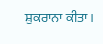ਸ਼ੁਕਰਾਨਾ ਕੀਤਾ।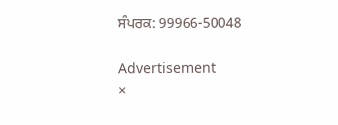ਸੰਪਰਕ: 99966-50048

Advertisement
×